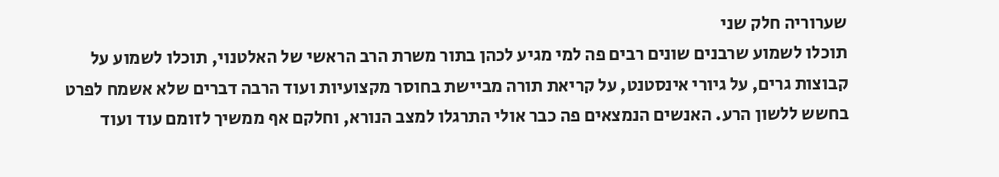שערוריה חלק שני
תוכלו לשמוע שרבנים שונים רבים פה למי מגיע לכהן בתור משרת הרב הראשי של האלטנוי, תוכלו לשמוע על קבוצות גרים, על גיורי אינסטנט, על קריאת תורה מביישת בחוסר מקצועיות ועוד הרבה דברים שלא אשמח לפרט בחשש ללשון הרע. האנשים הנמצאים פה כבר אולי התרגלו למצב הנורא, וחלקם אף ממשיך לזומם עוד ועוד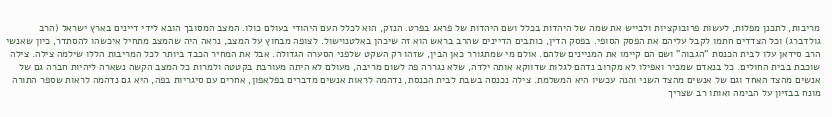מריבות, לתכנן מפלות, לעשות פרובוקציות ולבייש את שמה של היהדות בכלל ושם היהדות של פראג בפרט. הנזק, הוא לכלל העם היהודי בעולם כולו. המצב המסובך הובא לידי דיינים בארץ ישראל (הרב גולדברג) וכל הצדדים חתמו לקבל עליהם את הפסק הסופי. בפסק הדין, כותבים הדיינים שהרב בראש הוא זה שיכהן באלטנוישול. לצופה מבחוץ על המצב, נראה היה שהמצב מתחיל איכשהו להסתדר, כיון שאנשי הרב סידאן עלו לבית הכנסת "הגבוה" ושם הם קיימו את המניינים שלהם. אולם מי שמתגורר כאן הבין, שזהו רק השקט שלפני הסערה הגדולה. אבל את המחיר הכבד ביותר לכל המריבות הללו שילמה צילה. צילה שוכבת בבית החולים. כל בנאדם שמכיר ואפילו לא מקרוב נדהם לגלות שדווקא אותה ילדה, שלא נגררה פה לשום מריבה, מעולם לא היתה מעורבת בקטטה ולמרות כל המצב הקשה נשארה ליהיות חברה גם של אנשים מהצד האחד וגם של אנשים מהצד השני והנה עכשיו היא המשלמת. צילה נכנסה בשבת לבית הכנסת, נדהמה לראות אנשים מדברים בפלאפון, אחרים עם סיגריות בפה, היא גם נדהמה לראות שספר התורה מונח בבזיון על הבימה ואותו רב שצריך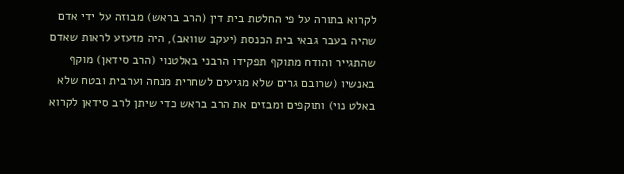לקרוא בתורה על פי החלטת בית דין (הרב בראש) מבוזה על ידי אדם שהיה בעבר גבאי בית הכנסת (יעקב שוואב), היה מזעזע לראות שאדם שהתגייר והודח מתוקף תפקידו הרבני באלטנוי (הרב סידאן) מוקף באנשיו (שרובם גרים שלא מגיעים לשחרית מנחה וערבית ובטח שלא באלט נוי) ותוקפים ומבזים את הרב בראש כדי שיתן לרב סידאן לקרוא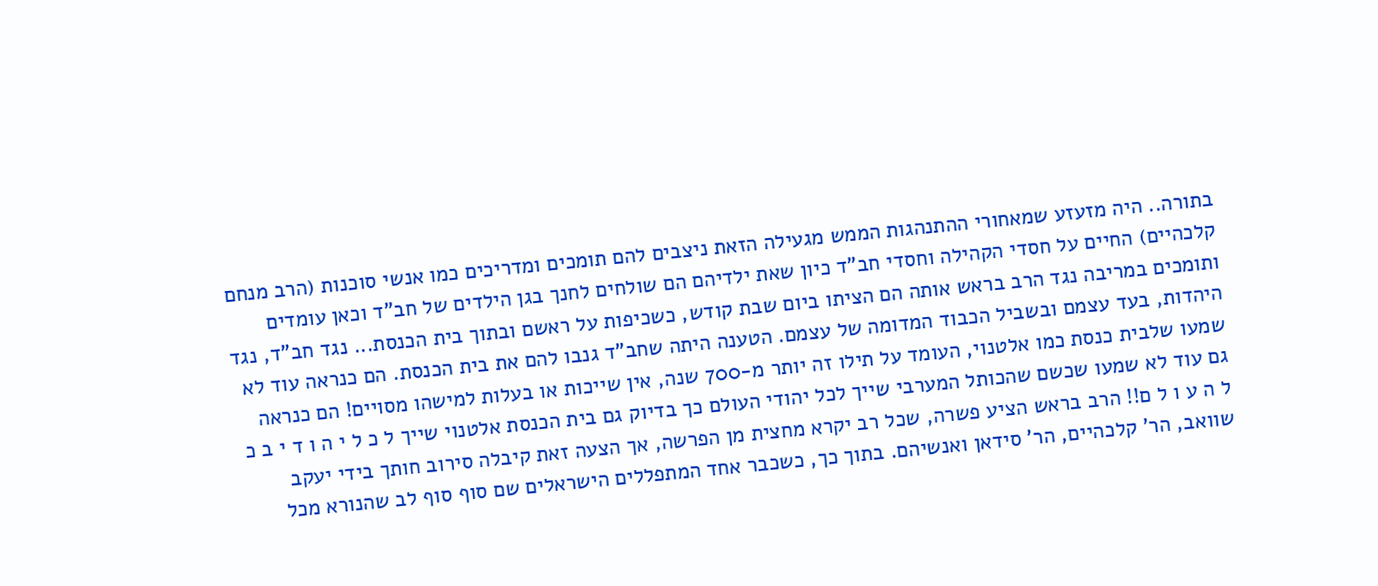בתורה.. היה מזעזע שמאחורי ההתנהגות הממש מגעילה הזאת ניצבים להם תומכים ומדריכים כמו אנשי סוכנות (הרב מנחם קלכהיים) החיים על חסדי הקהילה וחסדי חב"ד כיון שאת ילדיהם הם שולחים לחנך בגן הילדים של חב"ד וכאן עומדים ותומכים במריבה נגד הרב בראש אותה הם הציתו ביום שבת קודש, כשכיפות על ראשם ובתוך בית הכנסת... נגד חב"ד, נגד היהדות, בעד עצמם ובשביל הכבוד המדומה של עצמם. הטענה היתה שחב"ד גנבו להם את בית הכנסת. הם כנראה עוד לא שמעו שלבית כנסת כמו אלטנוי, העומד על תילו זה יותר מ-700 שנה, אין שייכות או בעלות למישהו מסויים! הם כנראה גם עוד לא שמעו שכשם שהכותל המערבי שייך לכל יהודי העולם כך בדיוק גם בית הכנסת אלטנוי שייך ל כ ל י ה ו ד י ב כ ל ה ע ו ל ם!! הרב בראש הציע פשרה, שכל רב יקרא מחצית מן הפרשה, אך הצעה זאת קיבלה סירוב חותך בידי יעקב שוואב, הר' קלכהיים, הר' סידאן ואנשיהם. בתוך כך, כשכבר אחד המתפללים הישראלים שם סוף סוף לב שהנורא מכל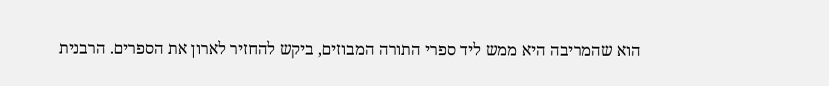הוא שהמריבה היא ממש ליד ספרי התורה המבוזים, ביקש להחזיר לארון את הספרים. הרבנית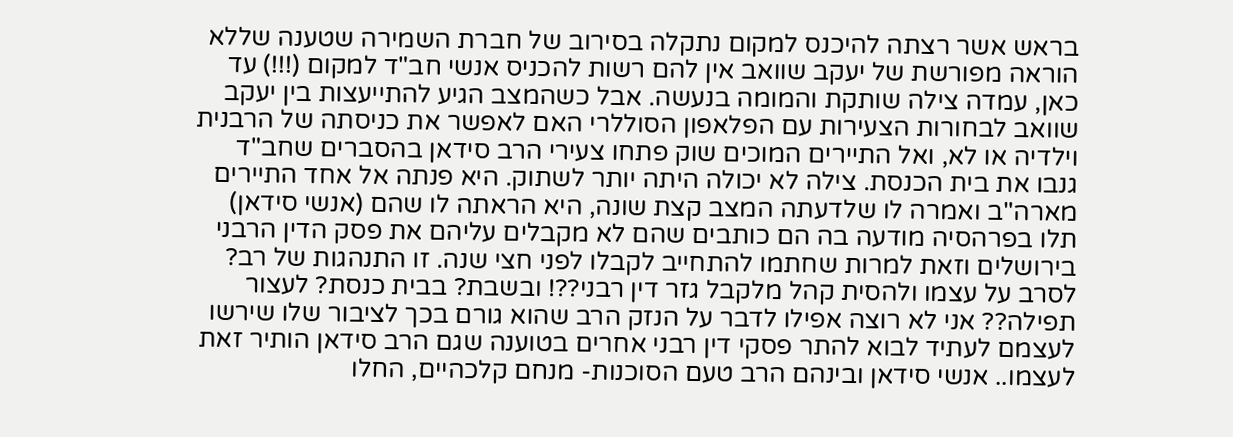בראש אשר רצתה להיכנס למקום נתקלה בסירוב של חברת השמירה שטענה שללא הוראה מפורשת של יעקב שוואב אין להם רשות להכניס אנשי חב"ד למקום (!!!) עד כאן, עמדה צילה שותקת והמומה בנעשה. אבל כשהמצב הגיע להתייעצות בין יעקב שוואב לבחורות הצעירות עם הפלאפון הסוללרי האם לאפשר את כניסתה של הרבנית וילדיה או לא, ואל התיירים המוכים שוק פתחו צעירי הרב סידאן בהסברים שחב"ד גנבו את בית הכנסת. צילה לא יכולה היתה יותר לשתוק. היא פנתה אל אחד התיירים מארה"ב ואמרה לו שלדעתה המצב קצת שונה, היא הראתה לו שהם (אנשי סידאן) תלו בפרהסיה מודעה בה הם כותבים שהם לא מקבלים עליהם את פסק הדין הרבני בירושלים וזאת למרות שחתמו להתחייב לקבלו לפני חצי שנה. זו התנהגות של רב? לסרב על עצמו ולהסית קהל מלקבל גזר דין רבני??! ובשבת? בבית כנסת? לעצור תפילה?? אני לא רוצה אפילו לדבר על הנזק הרב שהוא גורם בכך לציבור שלו שירשו לעצמם לעתיד לבוא להתר פסקי דין רבני אחרים בטוענה שגם הרב סידאן הותיר זאת לעצמו.. אנשי סידאן ובינהם הרב טעם הסוכנות- מנחם קלכהיים, החלו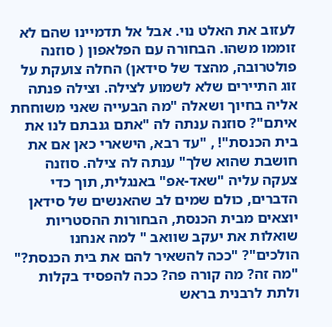לעזוב את האלט נוי. אבל אל תדמיינו שהם לא זוממו משהו. הבחורה עם הפלאפון ( סוזנה פולטרובה, מהצד של סידאן) החלה צועקת על זוג התיירים שלא לשמוע לצילה. וצילה פנתה אליה בחיוך ושאלה "מה הבעייה שאני משוחחת איתם"? סוזנה ענתה לה "אתם גנבתם לנו את בית הכנסת"! , "עד רבא, הישארי כאן אם את חושבת שהוא שלך" ענתה לה צילה. סוזנה צעקה עליה "שאד-אפ" באנגלית, תוך כדי הדברים, כולם שמים לב שהאנשים של סידאן יוצאים מבית הכנסת, הבחורות ההסטריות שואלות את יעקב שוואב " למה אנחנו הולכים"? "ככה להשאיר להם את בית הכנסת?" "מה זה? מה קורה פה? ככה להפסיד בקלות ולתת לרבנית בראש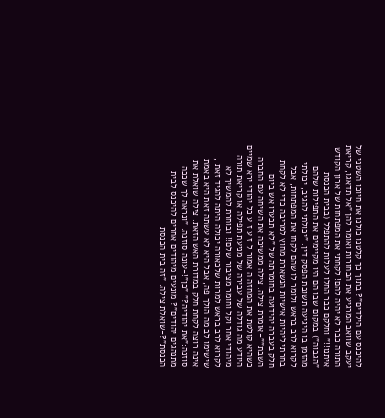להיכנס עם הילדים"? בתוך כך קלטנו כולנו את חיוכו השטני של יעקב שוואב המרגיע את הבחורות ואומר להן "אל תדאגו, קריאת התורה כבר לא יהיה להם! לקחתי את המפתחות של ארון הקודש איתנו!!" וחלקם כבר החלו לעלות להתפלל (בבית הכנסת "הגבוה") במקום שבו הם היו מקיימים את התפילות שלהם מהזמן בו היגיעה תשובת הפסק דין. "יכולתי להגיב, יכולתי לקרוא לרב בראש ולומר לו שהם לקחו את המפתחות, אבל בחרתי ליהיות אישיות הנשארת מחוץ למריבה כדי לא לקחת חלק בעברה יהידועה בחומרתה של "לא תבערו אש ביום השבת""-אומרת צילה. צילה ממשיכה את השיחה עם החברה כשהיא קולטת את המחזה ה אמור ל ז ע ז ע כל יהודי ירא שמיים היודע מה גודלה של עבירה של מניעת תפילה או קריאת תורה מיהודי אחר וקל וחומר מציבור שלם!! ובוחרת להמשיך לא לקרוא לרב בראש למרות שלכאורה יכולה היתה להגיד זאת , שישימו לב מה הולך פה, אבל היא לא עשתה זאת היא באמת אינה רוצה לקחת חלק במדורת האש הזאת. צילה שואלת את סוזנה:"את יהודיה?" "כן"!-עונה סוזנה. "ונראה לך שככה מתנהגים יהודים"? מונעים מיהודים אחרים להיכנס לבית הכנסת"?-שואלת צילה. "זה בית הכנסת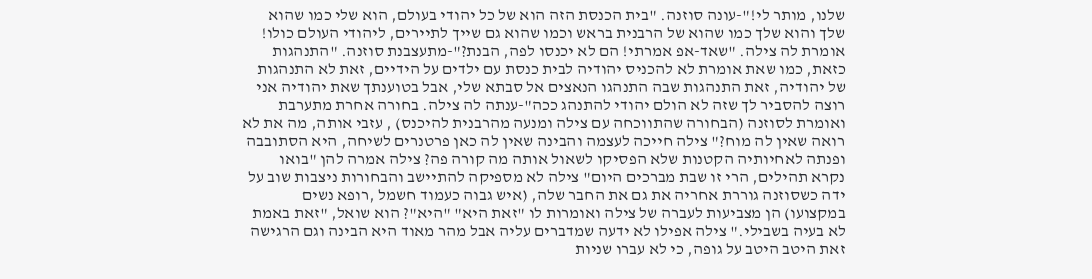שלנו, מותר לי!"-עונה סוזנה. "בית הכנסת הזה הוא של כל יהודי בעולם, הוא שלי כמו שהוא שלך והוא שלך כמו שהוא של הרבנית בראש וכמו שהוא גם שייך לתיירים, ליהודי העולם כולו! אומרת לה צילה. "שאד-אפ אמרתי! הם לא יכנסו לפה, הבנת?"-מתעצבנת סוזנה. "התנהגות כזאת, כמו שאת אומרת לא להכניס יהודיה לבית כנסת עם ילדים על הידיים, זאת לא התנהגות של יהודיה, זאת התנהגות שבה התנהגו הנאצים אל סבתא שלי, אבל בטוענתך שאת יהודיה אני רוצה להסביר לך שזה לא הולם יהודי להתנהג ככה"-ענתה לה צילה. בחורה אחרת מתערבת ואומרת לסוזנה (הבחורה שהתווכחה עם צילה ומנעה מהרבנית להיכנס) , עזבי אותה, מה את לא רואה שאין לה מוח?" צילה חייכה לעצמה והבינה שאין לה כאן פרטנרים לשיחה, היא הסתובבה ופנתה לאחיותיה הקטנות שלא הפסיקו לשאול אותה מה קורה פה? צילה אמרה להן "בואו נקרא תהילים, הרי זו שבת מברכים היום" צילה לא מספיקה להתיישב והבחורות ניצבות שוב על ידה כשסוזנה גוררת אחריה את גם את החבר שלה, (איש גבוה כעמוד חשמל ,רופא נשים במקצועו) הן מצביעות לעברה של צילה ואומרות לו "זאת היא" "היא"? הוא שואל, "זאת באמת לא בעיה בשבילי." צילה אפילו לא ידעה שמדברים עליה אבל מהר מאוד היא הבינה וגם הרגישה זאת היטב היטב על גופה, כי לא עברו שניות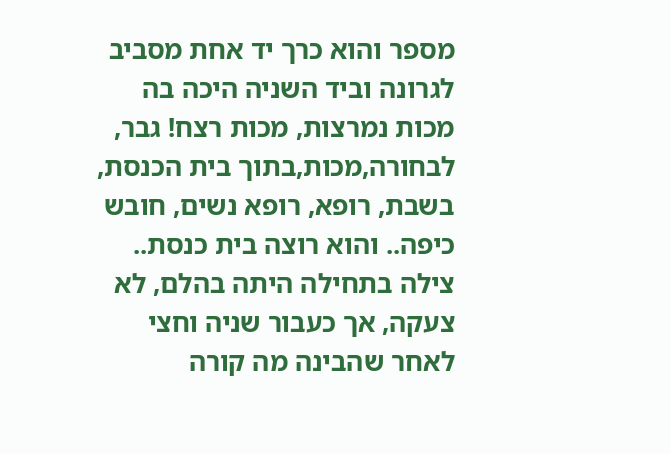מספר והוא כרך יד אחת מסביב לגרונה וביד השניה היכה בה מכות נמרצות, מכות רצח! גבר, לבחורה,מכות,בתוך בית הכנסת, בשבת, רופא, רופא נשים, חובש כיפה.. והוא רוצה בית כנסת.. צילה בתחילה היתה בהלם, לא צעקה, אך כעבור שניה וחצי לאחר שהבינה מה קורה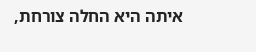איתה היא החלה צורחת,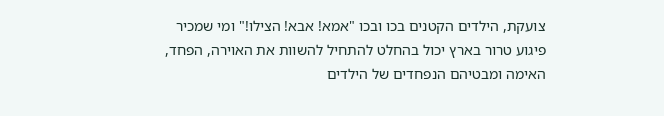צועקת, הילדים הקטנים בכו ובכו "אמא! אבא! הצילו!" ומי שמכיר פיגוע טרור בארץ יכול בהחלט להתחיל להשוות את האוירה, הפחד, האימה ומבטיהם הנפחדים של הילדים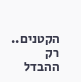הקטנים.. רק ההבדל